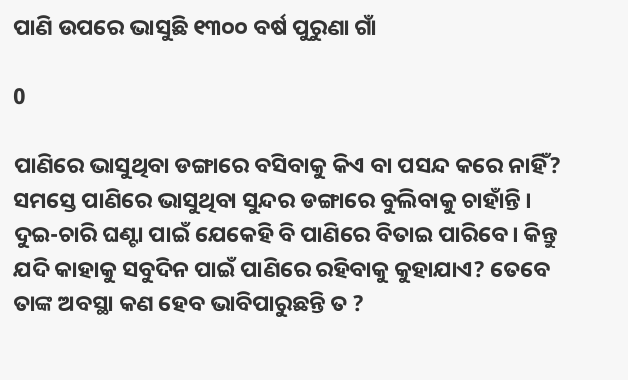ପାଣି ଉପରେ ଭାସୁଛି ୧୩୦୦ ବର୍ଷ ପୁରୁଣା ଗାଁ

0

ପାଣିରେ ଭାସୁଥିବା ଡଙ୍ଗାରେ ବସିବାକୁ କିଏ ବା ପସନ୍ଦ କରେ ନାହିଁ? ସମସ୍ତେ ପାଣିରେ ଭାସୁଥିବା ସୁନ୍ଦର ଡଙ୍ଗାରେ ବୁଲିବାକୁ ଚାହାଁନ୍ତି । ଦୁଇ-ଚାରି ଘଣ୍ଟା ପାଇଁ ଯେକେହି ବି ପାଣିରେ ବିତାଇ ପାରିବେ। କିନ୍ତୁ ଯଦି କାହାକୁ ସବୁଦିନ ପାଇଁ ପାଣିରେ ରହିବାକୁ କୁହାଯାଏ? ତେବେ ତାଙ୍କ ଅବସ୍ଥା କଣ ହେବ ଭାବିପାରୁଛନ୍ତି ତ ?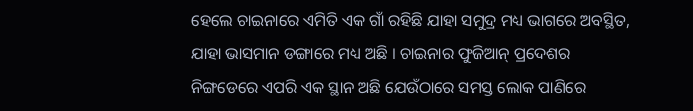ହେଲେ ଚାଇନାରେ ଏମିତି ଏକ ଗାଁ ରହିଛି ଯାହା ସମୁଦ୍ର ମଧ୍ୟ ଭାଗରେ ଅବସ୍ଥିତ, ଯାହା ଭାସମାନ ଡଙ୍ଗାରେ ମଧ୍ୟ ଅଛି । ଚାଇନାର ଫୁଜିଆନ୍ ପ୍ରଦେଶର ନିଙ୍ଗଡେରେ ଏପରି ଏକ ସ୍ଥାନ ଅଛି ଯେଉଁଠାରେ ସମସ୍ତ ଲୋକ ପାଣିରେ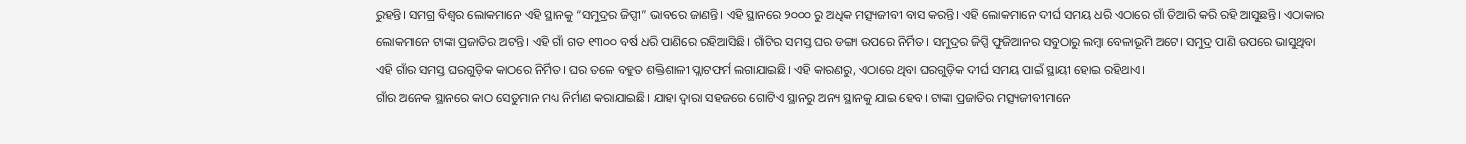ରୁହନ୍ତି। ସମଗ୍ର ବିଶ୍ୱର ଲୋକମାନେ ଏହି ସ୍ଥାନକୁ “ସମୁଦ୍ରର ଜିପ୍ସୀ” ଭାବରେ ଜାଣନ୍ତି। ଏହି ସ୍ଥାନରେ ୨୦୦୦ ରୁ ଅଧିକ ମତ୍ସ୍ୟଜୀବୀ ବାସ କରନ୍ତି। ଏହି ଲୋକମାନେ ଦୀର୍ଘ ସମୟ ଧରି ଏଠାରେ ଗାଁ ତିଆରି କରି ରହି ଆସୁଛନ୍ତି। ଏଠାକାର ଲୋକମାନେ ଟାଙ୍କା ପ୍ରଜାତିର ଅଟନ୍ତି। ଏହି ଗାଁ ଗତ ୧୩୦୦ ବର୍ଷ ଧରି ପାଣିରେ ରହିଆସିଛି। ଗାଁଟିର ସମସ୍ତ ଘର ଡଙ୍ଗା ଉପରେ ନିର୍ମିତ। ସମୁଦ୍ରର ଜିପ୍ସି ଫୁଜିଆନର ସବୁଠାରୁ ଲମ୍ବା ବେଳାଭୂମି ଅଟେ। ସମୁଦ୍ର ପାଣି ଉପରେ ଭାସୁଥିବା ଏହି ଗାଁର ସମସ୍ତ ଘରଗୁଡ଼ିକ କାଠରେ ନିର୍ମିତ। ଘର ତଳେ ବହୁତ ଶକ୍ତିଶାଳୀ ପ୍ଲାଟଫର୍ମ ଲଗାଯାଇଛି। ଏହି କାରଣରୁ, ଏଠାରେ ଥିବା ଘରଗୁଡ଼ିକ ଦୀର୍ଘ ସମୟ ପାଇଁ ସ୍ଥାୟୀ ହୋଇ ରହିଥାଏ।
ଗାଁର ଅନେକ ସ୍ଥାନରେ କାଠ ସେତୁମାନ ମଧ୍ୟ ନିର୍ମାଣ କରାଯାଇଛି। ଯାହା ଦ୍ଵାରା ସହଜରେ ଗୋଟିଏ ସ୍ଥାନରୁ ଅନ୍ୟ ସ୍ଥାନକୁ ଯାଇ ହେବ। ଟାଙ୍କା ପ୍ରଜାତିର ମତ୍ସ୍ୟଜୀବୀମାନେ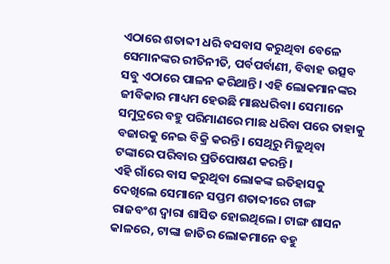ଏଠାରେ ଶତାବ୍ଦୀ ଧରି ବସବାସ କରୁଥିବା ବେଳେ ସେମାନଙ୍କର ରୀତିନୀତି, ପର୍ବପର୍ବାଣୀ, ବିବାହ ଉତ୍ସବ ସବୁ ଏଠାରେ ପାଳନ କରିଥାନ୍ତି। ଏହି ଲୋକମାନଙ୍କର ଜୀବିକାର ମାଧ୍ୟମ ହେଉଛି ମାଛଧରିବା। ସେମାନେ ସମୁଦ୍ରରେ ବହୁ ପରିମାଣରେ ମାଛ ଧରିବା ପରେ ତାହାକୁ ବଜାରକୁ ନେଇ ବିକ୍ରି କରନ୍ତି। ସେଥିରୁ ମିଳୁଥିବା ଟଙ୍କାରେ ପରିବାର ପ୍ରତିପୋଷଣ କରନ୍ତି।
ଏହି ଗାଁରେ ବାସ କରୁଥିବା ଲୋକଙ୍କ ଇତିହାସକୁ ଦେଖିଲେ ସେମାନେ ସପ୍ତମ ଶତାବ୍ଦୀରେ ଟାଙ୍ଗ ରାଜବଂଶ ଦ୍ୱାରା ଶାସିତ ହୋଇଥିଲେ। ଟାଙ୍ଗ ଶାସନ କାଳରେ, ଟାଙ୍କା ଜାତିର ଲୋକମାନେ ବହୁ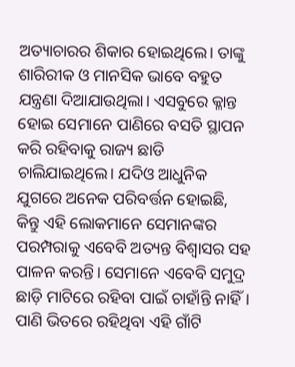ଅତ୍ୟାଚାରର ଶିକାର ହୋଇଥିଲେ। ତାଙ୍କୁ ଶାରିରୀକ ଓ ମାନସିକ ଭାବେ ବହୁତ ଯନ୍ତ୍ରଣା ଦିଆଯାଉଥିଲା। ଏସବୁରେ କ୍ଳାନ୍ତ ହୋଇ ସେମାନେ ପାଣିରେ ବସତି ସ୍ଥାପନ କରି ରହିବାକୁ ରାଜ୍ୟ ଛାଡି ଚାଲିଯାଇଥିଲେ। ଯଦିଓ ଆଧୁନିକ ଯୁଗରେ ଅନେକ ପରିବର୍ତ୍ତନ ହୋଇଛି, କିନ୍ତୁ ଏହି ଲୋକମାନେ ସେମାନଙ୍କର ପରମ୍ପରାକୁ ଏବେବି ଅତ୍ୟନ୍ତ ବିଶ୍ଵାସର ସହ ପାଳନ କରନ୍ତି। ସେମାନେ ଏବେବି ସମୁଦ୍ର ଛାଡ଼ି ମାଟିରେ ରହିବା ପାଇଁ ଚାହାଁନ୍ତି ନାହିଁ। ପାଣି ଭିତରେ ରହିଥିବା ଏହି ଗାଁଟି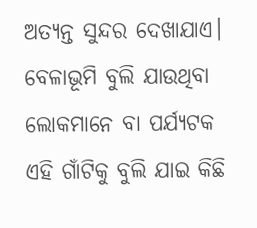ଅତ୍ୟନ୍ତ ସୁନ୍ଦର ଦେଖାଯାଏ। ବେଳାଭୂମି ବୁଲି ଯାଉଥିବା ଲୋକମାନେ ବା ପର୍ଯ୍ୟଟକ ଏହି ଗାଁଟିକୁ ବୁଲି ଯାଇ କିଛି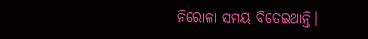ନିରୋଳା ସମୟ ବିତେଇଥାନ୍ତି।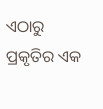ଏଠାରୁ ପ୍ରକୃତିର ଏକ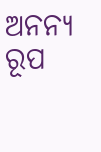ଅନନ୍ୟ ରୂପ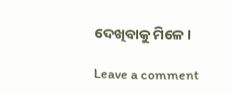ଦେଖିବାକୁ ମିଳେ।

Leave a comment